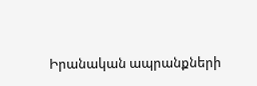Իրանական ապրանքների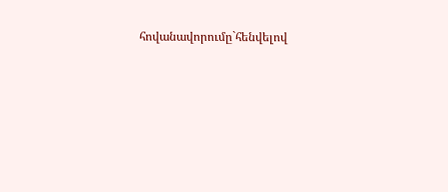հովանավորումը`հենվելով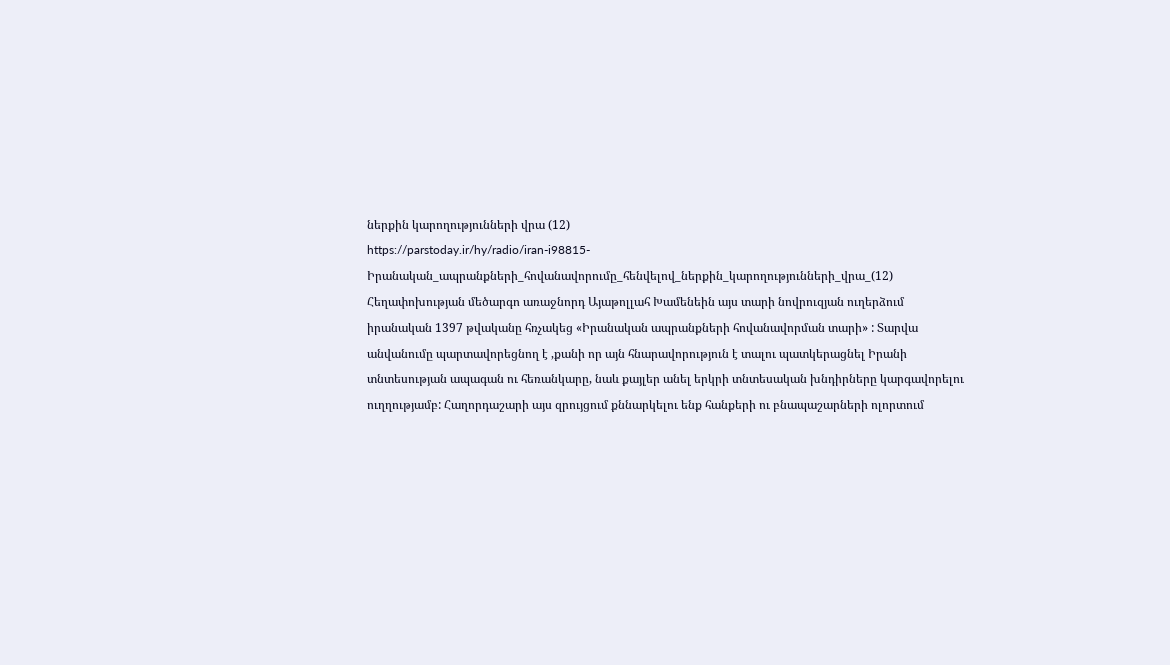ներքին կարողությունների վրա (12)
https://parstoday.ir/hy/radio/iran-i98815-Իրանական_ապրանքների_հովանավորումը_հենվելով_ներքին_կարողությունների_վրա_(12)
Հեղափոխության մեծարգո առաջնորդ Այաթոլլահ Խամենեին այս տարի նովրուզյան ուղերձում իրանական 1397 թվականը հռչակեց «Իրանական ապրանքների հովանավորման տարի» : Տարվա անվանումը պարտավորեցնող է ,քանի որ այն հնարավորություն է տալու պատկերացնել Իրանի տնտեսության ապագան ու հեռանկարը, նաև քայլեր անել երկրի տնտեսական խնդիրները կարգավորելու ուղղությամբ: Հաղորդաշարի այս զրույցում քննարկելու ենք հանքերի ու բնապաշարների ոլորտում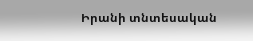Իրանի տնտեսական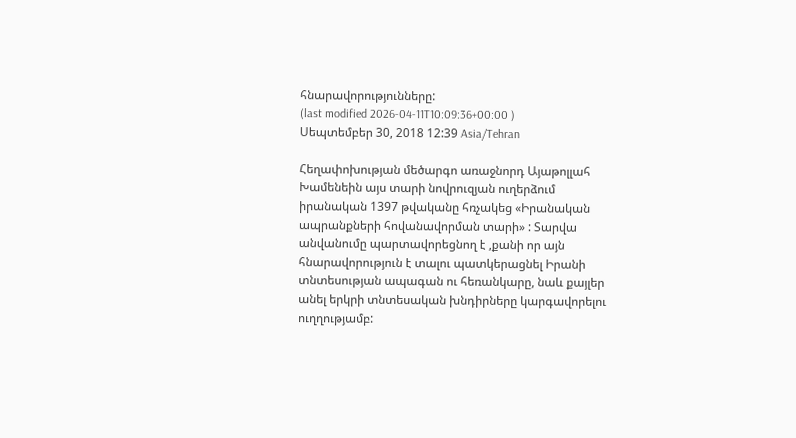հնարավորությունները:
(last modified 2026-04-11T10:09:36+00:00 )
Սեպտեմբեր 30, 2018 12:39 Asia/Tehran

Հեղափոխության մեծարգո առաջնորդ Այաթոլլահ Խամենեին այս տարի նովրուզյան ուղերձում իրանական 1397 թվականը հռչակեց «Իրանական ապրանքների հովանավորման տարի» : Տարվա անվանումը պարտավորեցնող է ,քանի որ այն հնարավորություն է տալու պատկերացնել Իրանի տնտեսության ապագան ու հեռանկարը, նաև քայլեր անել երկրի տնտեսական խնդիրները կարգավորելու ուղղությամբ: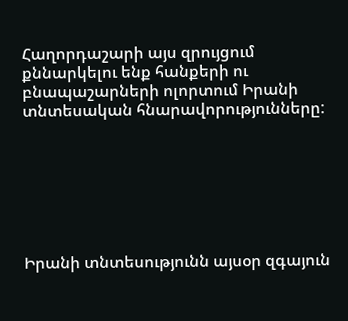Հաղորդաշարի այս զրույցում քննարկելու ենք հանքերի ու բնապաշարների ոլորտում Իրանի տնտեսական հնարավորությունները:







Իրանի տնտեսությունն այսօր զգայուն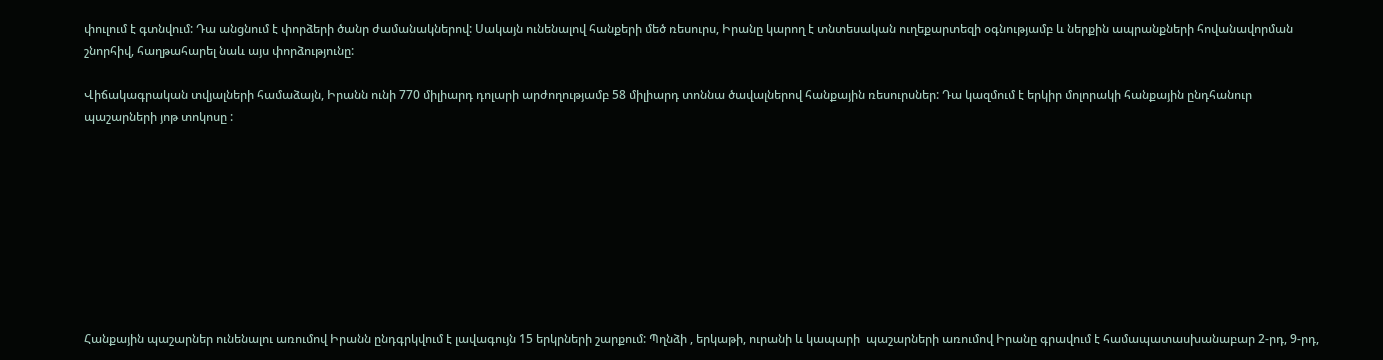փուլում է գտնվում: Դա անցնում է փորձերի ծանր ժամանակներով: Սակայն ունենալով հանքերի մեծ ռեսուրս, Իրանը կարող է տնտեսական ուղեքարտեզի օգնությամբ և ներքին ապրանքների հովանավորման շնորհիվ, հաղթահարել նաև այս փորձությունը:

Վիճակագրական տվյալների համաձայն, Իրանն ունի 770 միլիարդ դոլարի արժողությամբ 58 միլիարդ տոննա ծավալներով հանքային ռեսուրսներ: Դա կազմում է երկիր մոլորակի հանքային ընդհանուր պաշարների յոթ տոկոսը :









Հանքային պաշարներ ունենալու առումով Իրանն ընդգրկվում է լավագույն 15 երկրների շարքում: Պղնձի , երկաթի, ուրանի և կապարի  պաշարների առումով Իրանը գրավում է համապատասխանաբար 2-րդ, 9-րդ,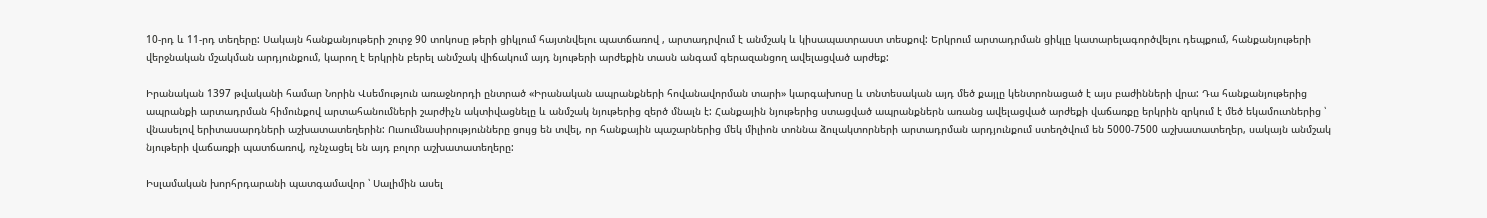10-րդ և 11-րդ տեղերը: Սակայն հանքանյութերի շուրջ 90 տոկոսը թերի ցիկլում հայտնվելու պատճառով , արտադրվում է անմշակ և կիսապատրաստ տեսքով: Երկրում արտադրման ցիկլը կատարելագործվելու դեպքում, հանքանյութերի վերջնական մշակման արդյունքում, կարող է երկրին բերել անմշակ վիճակում այդ նյութերի արժեքին տասն անգամ գերազանցող ավելացված արժեք:

Իրանական 1397 թվականի համար Նորին Վսեմություն առաջնորդի ընտրած «Իրանական ապրանքների հովանավորման տարի» կարգախոսը և տնտեսական այդ մեծ քայլը կենտրոնացած է այս բաժինների վրա: Դա հանքանյութերից ապրանքի արտադրման հիմունքով արտահանումների շարժիչն ակտիվացնելը և անմշակ նյութերից զերծ մնալն է: Հանքային նյութերից ստացված ապրանքներն առանց ավելացված արժեքի վաճառքը երկրին զրկում է մեծ եկամուտներից ՝ վնասելով երիտասարդների աշխատատեղերին: Ուսումնասիրությունները ցույց են տվել, որ հանքային պաշարներից մեկ միլիոն տոննա ձուլակտորների արտադրման արդյունքում ստեղծվում են 5000-7500 աշխատատեղեր, սակայն անմշակ նյութերի վաճառքի պատճառով, ոչնչացել են այդ բոլոր աշխատատեղերը:

Իսլամական խորհրդարանի պատգամավոր ՝ Սալիմին ասել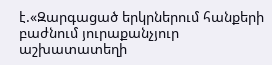է.«Զարգացած երկրներում հանքերի բաժնում յուրաքանչյուր աշխատատեղի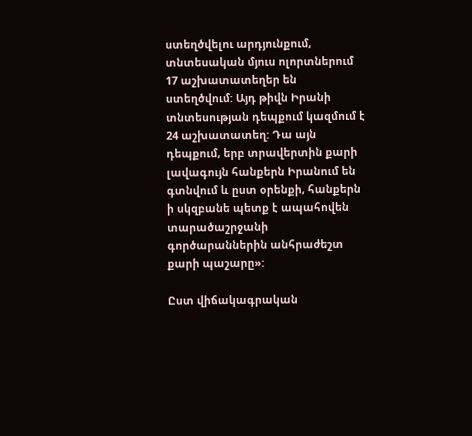ստեղծվելու արդյունքում, տնտեսական մյուս ոլորտներում 17 աշխատատեղեր են ստեղծվում: Այդ թիվն Իրանի տնտեսության դեպքում կազմում է 24 աշխատատեղ: Դա այն դեպքում, երբ տրավերտին քարի լավագույն հանքերն Իրանում են գտնվում և ըստ օրենքի, հանքերն ի սկզբանե պետք է ապահովեն տարածաշրջանի գործարաններին անհրաժեշտ քարի պաշարը»:

Ըստ վիճակագրական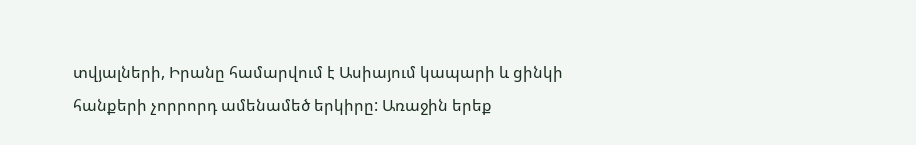տվյալների, Իրանը համարվում է Ասիայում կապարի և ցինկի հանքերի չորրորդ ամենամեծ երկիրը: Առաջին երեք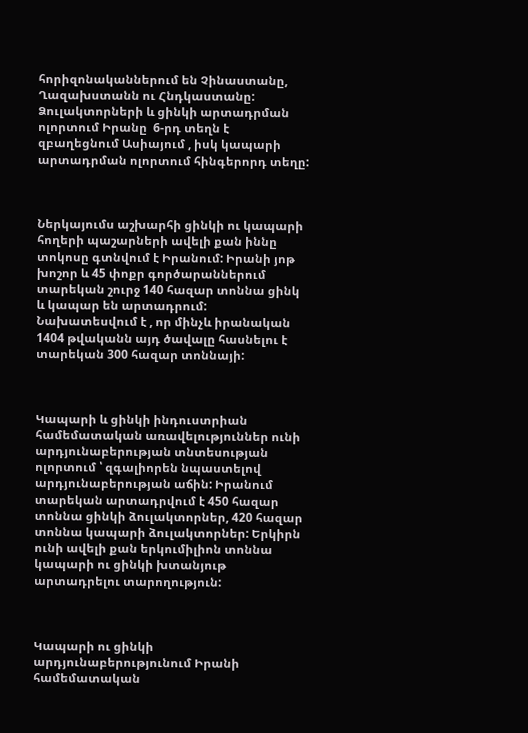հորիզոնականներում են Չինաստանը, Ղազախստանն ու Հնդկաստանը: Ձուլակտորների և ցինկի արտադրման ոլորտում Իրանը  6-րդ տեղն է զբաղեցնում Ասիայում , իսկ կապարի արտադրման ոլորտում հինգերորդ տեղը:



Ներկայումս աշխարհի ցինկի ու կապարի հողերի պաշարների ավելի քան իննը տոկոսը գտնվում է Իրանում: Իրանի յոթ խոշոր և 45 փոքր գործարաններում տարեկան շուրջ 140 հազար տոննա ցինկ և կապար են արտադրում: Նախատեսվում է , որ մինչև իրանական 1404 թվականն այդ ծավալը հասնելու է տարեկան 300 հազար տոննայի:



Կապարի և ցինկի ինդուստրիան համեմատական առավելություններ ունի արդյունաբերության տնտեսության ոլորտում ՝ զգալիորեն նպաստելով արդյունաբերության աճին: Իրանում տարեկան արտադրվում է 450 հազար տոննա ցինկի ձուլակտորներ, 420 հազար տոննա կապարի ձուլակտորներ: Երկիրն ունի ավելի քան երկումիլիոն տոննա կապարի ու ցինկի խտանյութ արտադրելու տարողություն:



Կապարի ու ցինկի արդյունաբերությունում Իրանի համեմատական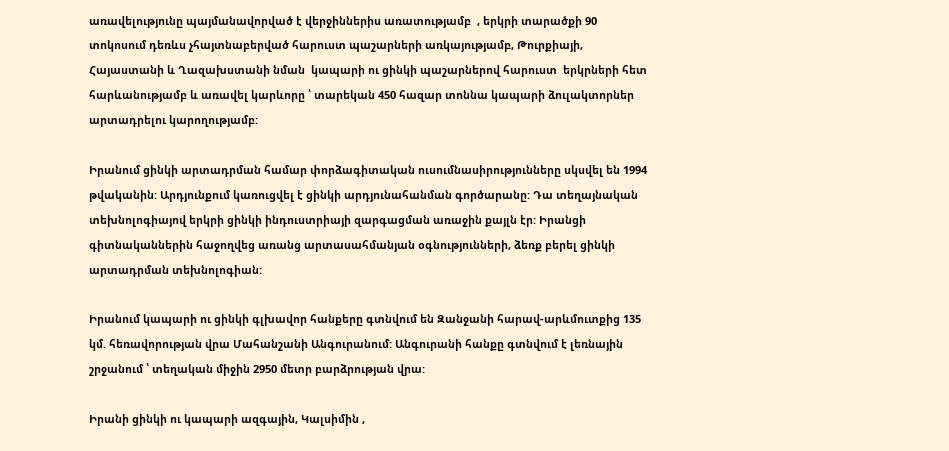առավելությունը պայմանավորված է վերջիններիս առատությամբ  , երկրի տարածքի 90 տոկոսում դեռևս չհայտնաբերված հարուստ պաշարների առկայությամբ, Թուրքիայի, Հայաստանի և Ղազախստանի նման  կապարի ու ցինկի պաշարներով հարուստ  երկրների հետ հարևանությամբ և առավել կարևորը ՝ տարեկան 450 հազար տոննա կապարի ձուլակտորներ արտադրելու կարողությամբ:

Իրանում ցինկի արտադրման համար փորձագիտական ուսումնասիրությունները սկսվել են 1994 թվականին: Արդյունքում կառուցվել է ցինկի արդյունահանման գործարանը: Դա տեղայնական տեխնոլոգիայով երկրի ցինկի ինդուստրիայի զարգացման առաջին քայլն էր: Իրանցի գիտնականներին հաջողվեց առանց արտասահմանյան օգնությունների, ձեռք բերել ցինկի արտադրման տեխնոլոգիան:

Իրանում կապարի ու ցինկի գլխավոր հանքերը գտնվում են Զանջանի հարավ-արևմուտքից 135 կմ. հեռավորության վրա Մահանշանի Անգուրանում: Անգուրանի հանքը գտնվում է լեռնային շրջանում ՝ տեղական միջին 2950 մետր բարձրության վրա:

Իրանի ցինկի ու կապարի ազգային, Կալսիմին ,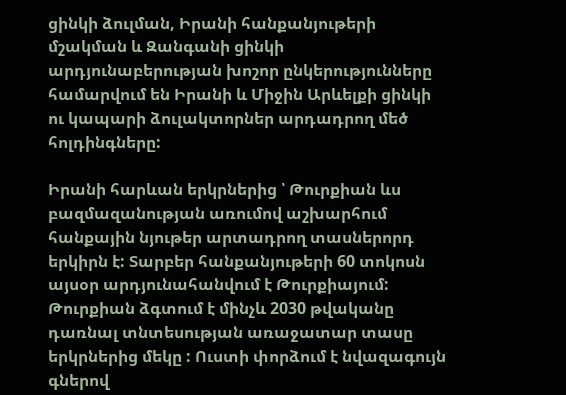ցինկի ձուլման, Իրանի հանքանյութերի մշակման և Զանգանի ցինկի արդյունաբերության խոշոր ընկերությունները համարվում են Իրանի և Միջին Արևելքի ցինկի ու կապարի ձուլակտորներ արդադրող մեծ հոլդինգները:

Իրանի հարևան երկրներից ՝ Թուրքիան ևս բազմազանության առումով աշխարհում հանքային նյութեր արտադրող տասներորդ երկիրն է: Տարբեր հանքանյութերի 60 տոկոսն այսօր արդյունահանվում է Թուրքիայում: Թուրքիան ձգտում է մինչև 2030 թվականը դառնալ տնտեսության առաջատար տասը երկրներից մեկը : Ուստի փորձում է նվազագույն գներով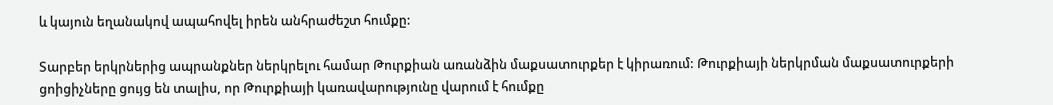և կայուն եղանակով ապահովել իրեն անհրաժեշտ հումքը:

Տարբեր երկրներից ապրանքներ ներկրելու համար Թուրքիան առանձին մաքսատուրքեր է կիրառում: Թուրքիայի ներկրման մաքսատուրքերի ցոիցիչները ցույց են տալիս, որ Թուրքիայի կառավարությունը վարում է հումքը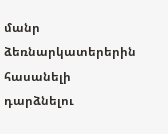մանր ձեռնարկատերերին հասանելի դարձնելու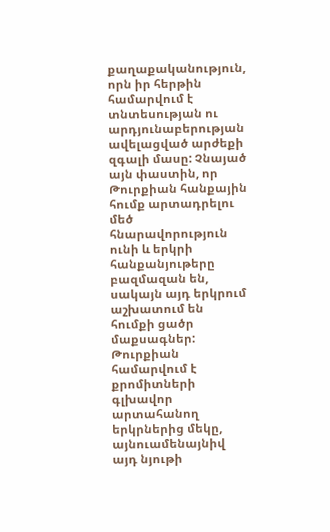քաղաքականություն, որն իր հերթին համարվում է տնտեսության ու արդյունաբերության ավելացված արժեքի զգալի մասը: Չնայած այն փաստին, որ Թուրքիան հանքային հումք արտադրելու մեծ հնարավորություն ունի և երկրի հանքանյութերը բազմազան են, սակայն այդ երկրում աշխատում են հումքի ցածր մաքսագներ: Թուրքիան համարվում է քրոմիտների գլխավոր արտահանող երկրներից մեկը, այնուամենայնիվ այդ նյութի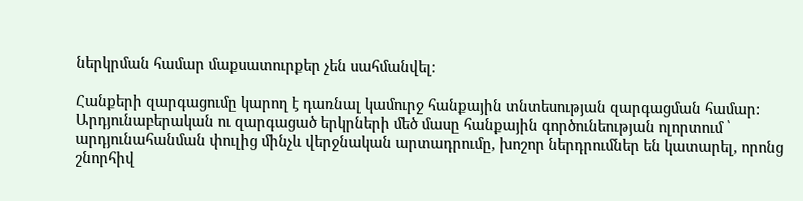ներկրման համար մաքսատուրքեր չեն սահմանվել:

Հանքերի զարգացումը կարող է դառնալ կամուրջ հանքային տնտեսության զարգացման համար: Արդյունաբերական ու զարգացած երկրների մեծ մասը հանքային գործունեության ոլորտում ՝ արդյունահանման փուլից մինչև վերջնական արտադրումը, խոշոր ներդրումներ են կատարել, որոնց շնորհիվ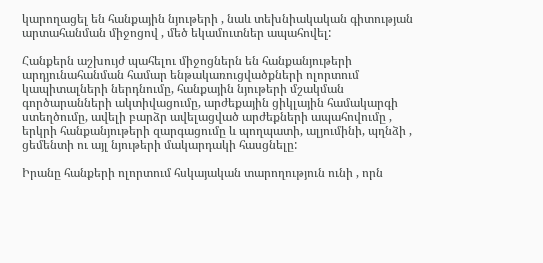կարողացել են հանքային նյութերի , նաև տեխնիակական գիտության արտահանման միջոցով , մեծ եկամուտներ ապահովել:

Հանքերն աշխույժ պահելու միջոցներն են հանքանյութերի արդյունահանման համար ենթակառուցվածքների ոլորտում կապիտալների ներդնումը, հանքային նյութերի մշակման գործարանների ակտիվացումը, արժեքային ցիկլային համակարգի ստեղծումը, ավելի բարձր ավելացված արժեքների ապահովումը , երկրի հանքանյութերի զարգացումը և պողպատի, ալյումինի, պղնձի , ցեմենտի ու այլ նյութերի մակարդակի հասցնելը:

Իրանը հանքերի ոլորտում հսկայական տարողություն ունի , որն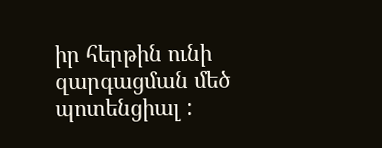իր հերթին ունի զարգացման մեծ պոտենցիալ :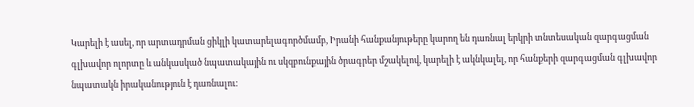Կարելի է ասել, որ արտադրման ցիկլի կատարելագործմամբ, Իրանի հանքանյութերը կարող են դառնալ երկրի տնտեսական զարգացման գլխավոր ոլորտը և անկասկած նպատակային ու սկզբունքային ծրագրեր մշակելով, կարելի է ակնկալել, որ հանքերի զարգացման գլխավոր նպատակն իրականություն է դառնալու: